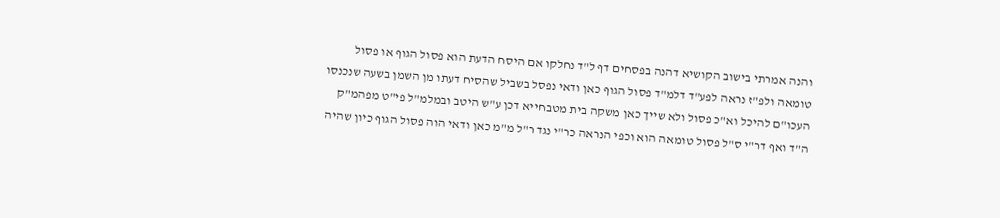והנה אמרתי בישוב הקושיא דהנה בפסחים דף ל"ד נחלקו אם היסח הדעת הוא פסול הגוף או פסול טומאה ולפ"ז נראה לפע"ד דלמ"ד פסול הגוף כאן ודאי נפסל בשביל שהסיח דעתו מן השמן בשעה שנכנסו העכו"ם להיכל וא"כ פסול ולא שייך כאן משקה בית מטבחייא דכן ע"ש היטב ובמלמ"ל פי"ט מפהמ"ק ה"ד ואף דר"י ס"ל פסול טומאה הוא וכפי הנראה כר"י נגד ר"ל מ"מ כאן ודאי הוה פסול הגוף כיון שהיה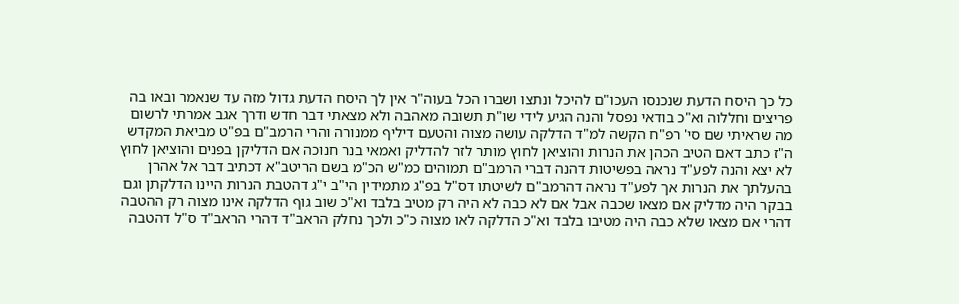כל כך היסח הדעת שנכנסו העכו"ם להיכל ונתצו ושברו הכל בעוה"ר אין לך היסח הדעת גדול מזה עד שנאמר ובאו בה פריצים וחללוה וא"כ בודאי נפסל והנה הגיע לידי שו"ת תשובה מאהבה ולא מצאתי דבר חדש ודרך אגב אמרתי לרשום מה שראיתי שם סי' רפ"ח הקשה למ"ד הדלקה עושה מצוה והטעם דיליף ממנורה והרי הרמב"ם בפ"ט מביאת המקדש ה"ז כתב דאם הטיב הכהן את הנרות והוציאן לחוץ מותר לזר להדליק ואמאי בנר חנוכה אם הדליקן בפנים והוציאן לחוץ לא יצא והנה לפע"ד נראה בפשיטות דהנה דברי הרמב"ם תמוהים כמ"ש הכ"מ בשם הריטב"א דכתיב דבר אל אהרן בהעלתך את הנרות אך לפע"ד נראה דהרמב"ם לשיטתו דס"ל בפ"ג מתמידין הי"ב י"ג דהטבת הנרות היינו הדלקתן וגם בבקר היה מדליק אם מצאו שכבה אבל אם לא כבה לא היה רק מטיב בלבד וא"כ שוב גוף הדלקה אינו מצוה רק ההטבה דהרי אם מצאו שלא כבה היה מטיבו בלבד וא"כ הדלקה לאו מצוה כ"כ ולכך נחלק הראב"ד דהרי הראב"ד ס"ל דהטבה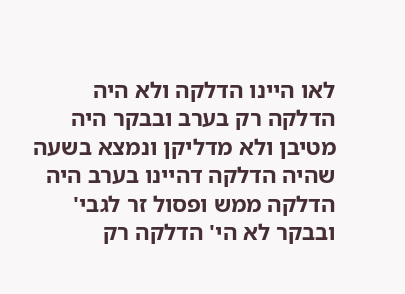לאו היינו הדלקה ולא היה הדלקה רק בערב ובבקר היה מטיבן ולא מדליקן ונמצא בשעה שהיה הדלקה דהיינו בערב היה הדלקה ממש ופסול זר לגבי' ובבקר לא הי' הדלקה רק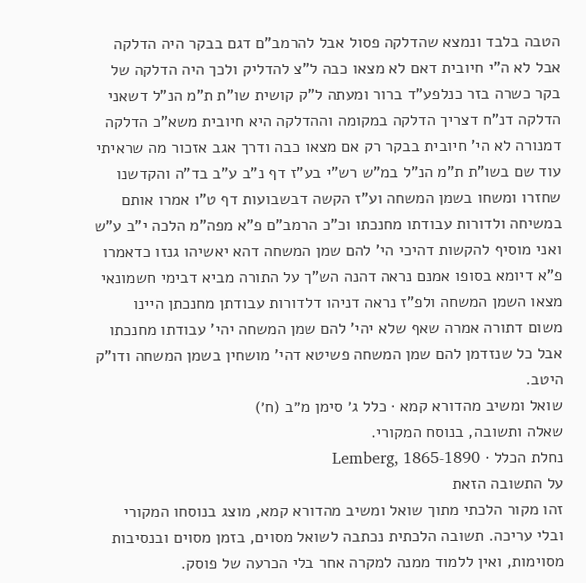הטבה בלבד ונמצא שהדלקה פסול אבל להרמב"ם דגם בבקר היה הדלקה אבל לא ה"י חיובית דאם לא מצאו כבה ל"צ להדליק ולכך היה הדלקה של בקר כשרה בזר כנלפע"ד ברור ומעתה ל"ק קושית שו"ת ת"מ הנ"ל דשאני הדלקה דנ"ח דצריך הדלקה במקומה וההדלקה היא חיובית משא"כ הדלקה דמנורה לא הי' חיובית בבקר רק אם מצאו כבה ודרך אגב אזכור מה שראיתי עוד שם בשו"ת ת"מ הנ"ל במ"ש רש"י בע"ז דף נ"ב ע"ב בד"ה והקדשנו שחזרו ומשחו בשמן המשחה וע"ז הקשה דבשבועות דף ט"ו אמרו אותם במשיחה ולדורות עבודתו מחנכתו וכ"כ הרמב"ם פ"א מפה"מ הלכה י"ב ע"ש ואני מוסיף להקשות דהיכי הי' להם שמן המשחה דהא יאשיהו גנזו כדאמרו פ"א דיומא בסופו אמנם נראה דהנה הש"ך על התורה מביא דבימי חשמונאי מצאו השמן המשחה ולפ"ז נראה דניהו דלדורות עבודתן מחנכתן היינו משום דתורה אמרה שאף שלא יהי' להם שמן המשחה יהי' עבודתו מחנכתו אבל כל שנזדמן להם שמן המשחה פשיטא דהי' מושחין בשמן המשחה ודו"ק היטב.
שואל ומשיב מהדורא קמא · כלל ג׳ סימן מ״ב (ח׳)
שאלה ותשובה, בנוסח המקורי.
נחלת הכלל · Lemberg, 1865-1890
על התשובה הזאת
זהו מקור הלכתי מתוך שואל ומשיב מהדורא קמא, מוצג בנוסחו המקורי ובלי עריכה. תשובה הלכתית נכתבה לשואל מסוים, בזמן מסוים ובנסיבות מסוימות, ואין ללמוד ממנה למקרה אחר בלי הכרעה של פוסק.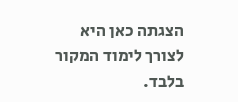הצגתה כאן היא לצורך לימוד המקור בלבד.